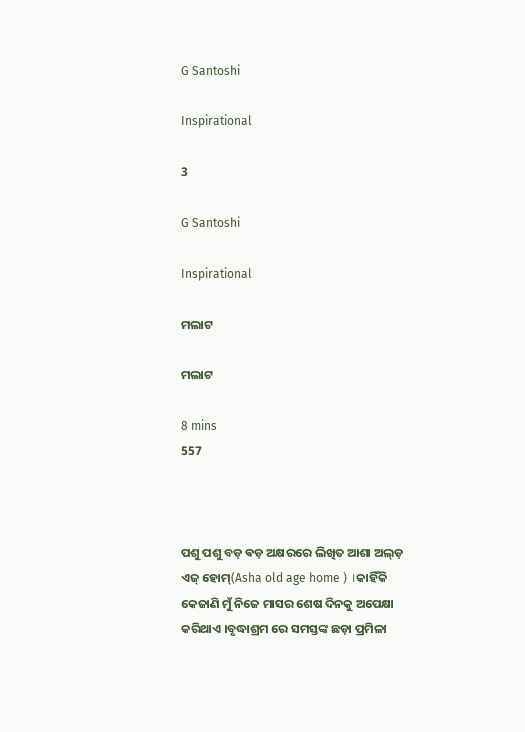G Santoshi

Inspirational

3

G Santoshi

Inspirational

ମଲାଟ

ମଲାଟ

8 mins
557



ପଶୁ ପଶୁ ବଡ଼ ଵଡ଼ ଅକ୍ଷରରେ ଲିଖିତ ଆଶା ଅଲ୍ଡ଼ ଏଜ୍ ହୋମ୍(Asha old age home ) ।କାହିଁକି କେଜାଣି ମୁଁ ନିଜେ ମାସର ଶେଷ ଦିନକୁ ଅପେକ୍ଷା କରିଥାଏ ।ବୃଦ୍ଧାଶ୍ରମ ରେ ସମସ୍ତଙ୍କ ଛଡ଼ା ପ୍ରମିଳା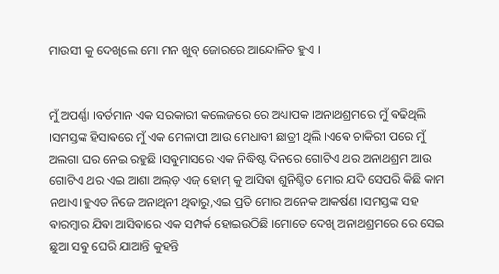ମାଉସୀ କୁ ଦେଖିଲେ ମୋ ମନ ଖୁବ୍ ଜୋରରେ ଆନ୍ଦୋଳିତ ହୁଏ ।


ମୁଁ ଅପର୍ଣ୍ଣା ।ବର୍ତମାନ ଏକ ସରକାରୀ କଲେଜରେ ରେ ଅଧ୍ୟାପକ ।ଅନାଥଶ୍ରମରେ ମୁଁ ଵଢିଥିଲି ।ସମସ୍ତଙ୍କ ହିସାଵରେ ମୁଁ ଏକ ମେଳାପୀ ଆଉ ମେଧାବୀ ଛାତ୍ରୀ ଥିଲି ।ଏଵେ ଚାକିରୀ ପରେ ମୁଁ ଅଲଗା ଘର ନେଇ ରହୁଛି ।ସଵୁମାସରେ ଏକ ନିଦ୍ଧିଷ୍ଟ ଦିନରେ ଗୋଟିଏ ଥର ଅନାଥଶ୍ରମ ଆଉ ଗୋଟିଏ ଥର ଏଇ ଆଶା ଅଲ୍ଡ଼ ଏଜ୍ ହୋମ୍ କୁ ଆସିଵା ଶୁନିଶ୍ଚିତ ମୋର ଯଦି ସେପରି କିଛି କାମ ନଥାଏ।ହୁଏତ ନିଜେ ଅନାଥିନୀ ଥିଵାରୁ,ଏଇ ପ୍ରତି ମୋର ଅନେକ ଆକର୍ଷଣ ।ସମସ୍ତଙ୍କ ସହ ଵାରମ୍ବାର ଯିଵା ଆସିଵାରେ ଏକ ସମ୍ପର୍କ ହୋଇଉଠିଛି ।ମୋତେ ଦେଖି ଅନାଥଶ୍ରମରେ ରେ ସେଇ ଛୁଆ ସଵୁ ଘେରି ଯାଆନ୍ତି କୁହନ୍ତି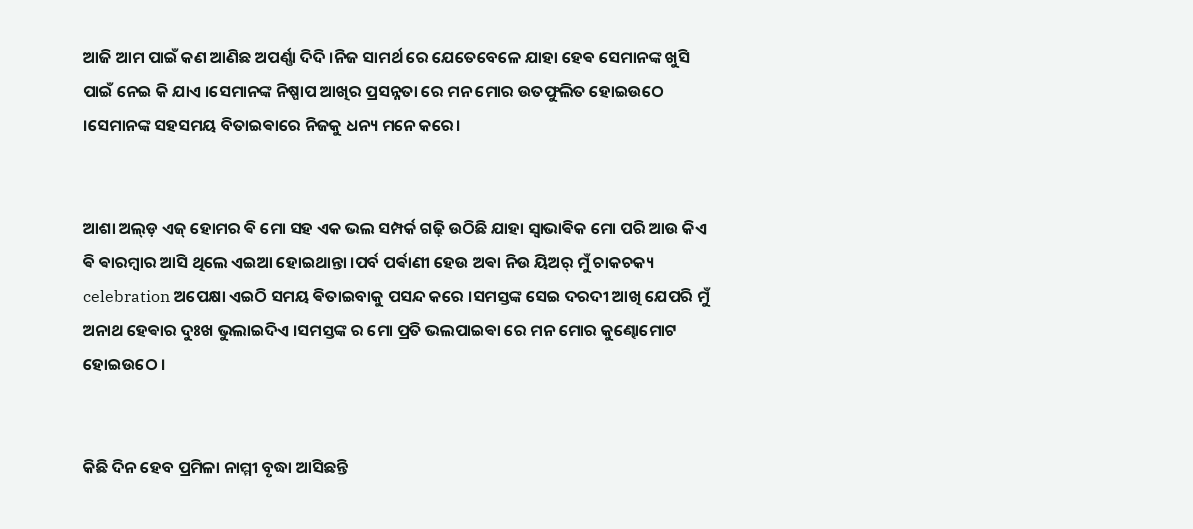ଆଜି ଆମ ପାଇଁ କଣ ଆଣିଛ ଅପର୍ଣ୍ଣା ଦିଦି ।ନିଜ ସାମର୍ଥ ରେ ଯେତେବେଳେ ଯାହା ହେଵ ସେମାନଙ୍କ ଖୁସି ପାଇଁ ନେଇ କି ଯାଏ ।ସେମାନଙ୍କ ନିଷ୍ପାପ ଆଖିର ପ୍ରସନ୍ନତା ରେ ମନ ମୋର ଉତଫୁଲିତ ହୋଇଉଠେ ।ସେମାନଙ୍କ ସହସମୟ ବିତାଇଵାରେ ନିଜକୁ ଧନ୍ୟ ମନେ କରେ।


ଆଶା ଅଲ୍ଡ଼ ଏଜ୍ ହୋମର ଵି ମୋ ସହ ଏକ ଭଲ ସମ୍ପର୍କ ଗଢ଼ି ଉଠିଛି ଯାହା ସ୍ୱାଭାଵିକ ମୋ ପରି ଆଉ କିଏ ଵି ଵାରମ୍ବାର ଆସି ଥିଲେ ଏଇଆ ହୋଇଥାନ୍ତା ।ପର୍ବ ପର୍ଵାଣୀ ହେଉ ଅଵା ନିଉ ୟିଅର୍ ମୁଁ ଚାକଚକ୍ୟ celebration ଅପେକ୍ଷା ଏଇଠି ସମୟ ଵିତାଇବାକୁ ପସନ୍ଦ କରେ ।ସମସ୍ତଙ୍କ ସେଇ ଦରଦୀ ଆଖି ଯେପରି ମୁଁ ଅନାଥ ହେଵାର ଦୁଃଖ ଭୁଲାଇଦିଏ ।ସମସ୍ତଙ୍କ ର ମୋ ପ୍ରତି ଭଲପାଇଵା ରେ ମନ ମୋର କୁଣ୍ଢୋମୋଟ ହୋଇଉଠେ ।


କିଛି ଦିନ ହେବ ପ୍ରମିଳା ନାମ୍ମୀ ବୃଦ୍ଧା ଆସିଛନ୍ତି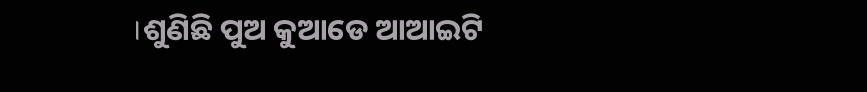।ଶୁଣିଛି ପୁଅ କୁଆଡେ ଆଆଇଟି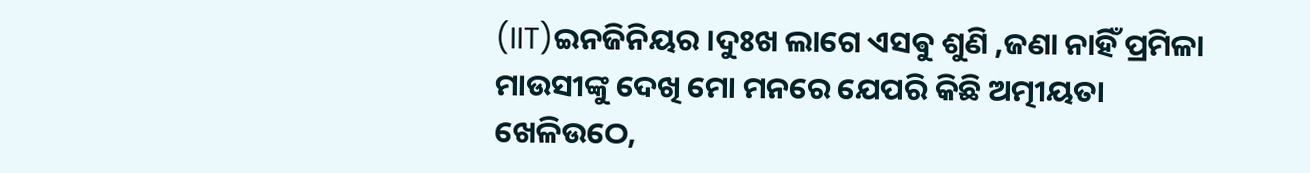(IIT)ଇନଜିନିୟର ।ଦୁଃଖ ଲାଗେ ଏସଵୁ ଶୁଣି ,ଜଣା ନାହିଁ ପ୍ରମିଳା ମାଉସୀଙ୍କୁ ଦେଖି ମୋ ମନରେ ଯେପରି କିଛି ଅତ୍ମୀୟତା ଖେଳିଉଠେ,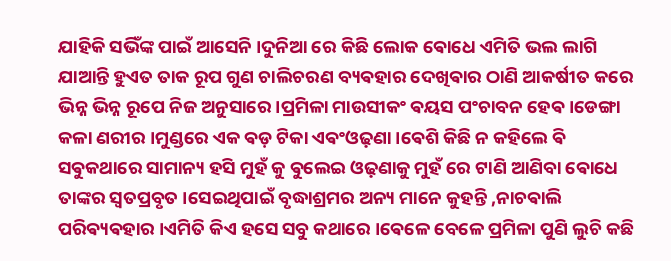ଯାହିକି ସଭିଁଙ୍କ ପାଇଁ ଆସେନି ।ଦୁନିଆ ରେ କିଛି ଲୋକ ଵୋଧେ ଏମିତି ଭଲ ଲାଗି ଯାଆନ୍ତି ହୁଏତ ତାକ ରୂପ ଗୁଣ ଚାଲିଚରଣ ବ୍ୟଵହାର ଦେଖିଵାର ଠାଣି ଆକର୍ଷୀତ କରେ ଭିନ୍ନ ଭିନ୍ନ ରୂପେ ନିଜ ଅନୁସାରେ ।ପ୍ରମିଳା ମାଉସୀକଂ ଵୟସ ପଂଚାବନ ହେଵ ।ଡେଙ୍ଗା କଳା ଣରୀର ।ମୁଣ୍ଡରେ ଏକ ଵଡ଼ ଟିକା ଏଵଂଓଢ଼ଣା ।ଵେଶି କିଛି ନ କହିଲେ ଵି ସଵୁକଥାରେ ସାମାନ୍ୟ ହସି ମୁହଁ କୁ ଵୁଲେଇ ଓଢ଼ଣାକୁ ମୁହଁ ରେ ଟାଣି ଆଣିବା ଵୋଧେ ତାଙ୍କର ସ୍ଵତପ୍ରବୃତ ।ସେଇଥିପାଇଁ ବୃଦ୍ଧାଶ୍ରମର ଅନ୍ୟ ମାନେ କୁହନ୍ତି ,ନାଚଵାଲି ପରିଵ୍ୟଵହାର ।ଏମିତି କିଏ ହସେ ସବୁ କଥାରେ ।ଵେଳେ ବେଳେ ପ୍ରମିଳା ପୁଣି ଲୁଚି କଛି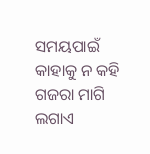ସମୟପାଇଁ କାହାକୁ ନ କହି ଗଜରା ମାଗି ଲଗାଏ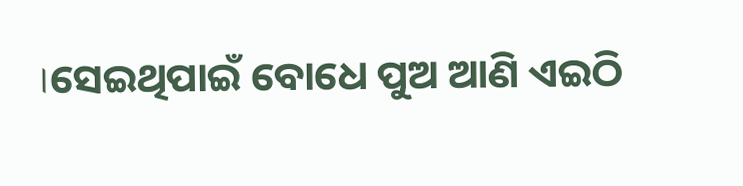।ସେଇଥିପାଇଁ ବୋଧେ ପୁଅ ଆଣି ଏଇଠି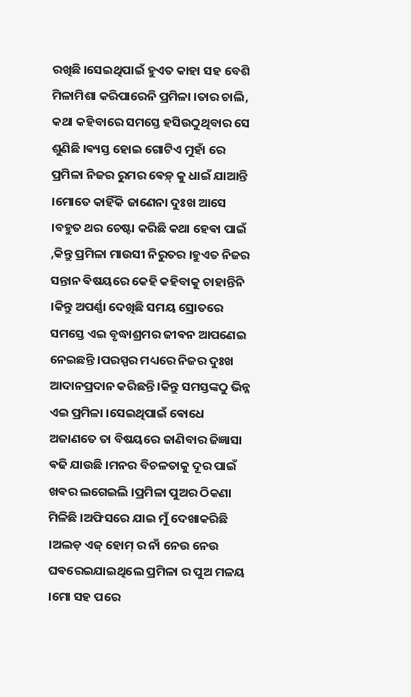ରଖିଛି ।ସେଇଥିପାଇଁ ହୁଏତ କାହା ସହ ବେଶି ମିଳାମିଶା କରିପାରେନି ପ୍ରମିଳା ।ତାର ଚାଲି, କଥା କହିବାରେ ସମସ୍ତେ ହସିଉଠୁଥିବାର ସେ ଶୁଣିଛି ।ଵ୍ୟସ୍ତ ହୋଇ ଗୋଟିଏ ମୁହାଁ ରେ ପ୍ରମିଳା ନିଜର ରୁମର ଵେଡ଼୍ କୁ ଧାଇଁ ଯାଆନ୍ତି ।ମୋତେ କାହିଁକି ଜାଣେନା ଦୁଃଖ ଆସେ ।ବହୁତ ଥର ଚେଷ୍ଟା କରିଛି କଥା ହେଵା ପାଇଁ ,କିନ୍ତୁ ପ୍ରମିଳା ମାଉସୀ ନିରୁତର ।ହୁଏତ ନିଜର ସନ୍ତାନ ଵିଷୟରେ କେହି କହିବାକୁ ଚାହାନ୍ତିନି ।କିନ୍ତୁ ଅପର୍ଣ୍ଣା ଦେଖିଛି ସମୟ ସ୍ରୋତରେ ସମସ୍ତେ ଏଇ ବୃଦ୍ଧାଶ୍ରମର ଜୀଵନ ଆପଣେଇ ନେଇଛନ୍ତି ।ପରସ୍ପର ମଧ୍ୟରେ ନିଜର ଦୁଃଖ ଆଦାନପ୍ରଦାନ କରିଛନ୍ତି ।କିନ୍ତୁ ସମସ୍ତଙ୍କଠୁ ଭିନ୍ନ ଏଇ ପ୍ରମିଳା ।ସେଇଥିପାଇଁ ଵୋଧେ ଅଜାଣତେ ତା ବିଷୟରେ ଜାଣିବାର ଜିଜ୍ଞାସା ଵଢି ଯାଉଛି ।ମନର ବିଚଳତାକୁ ଦୂର ପାଇଁ ଖଵର ଲଗେଇଲି ।ପ୍ରମିଳା ପୁଅର ଠିକଣା ମିଳିଛି ।ଅଫିସରେ ଯାଇ ମୁଁ ଦେଖାକରିଛି ।ଅଲଡ଼ ଏଜ୍ ହୋମ୍ ର ନାଁ ନେଉ ନେଉ ଘଵରେଇଯାଇଥିଲେ ପ୍ରମିଳା ର ପୁଅ ମଳୟ ।ମୋ ସହ ପରେ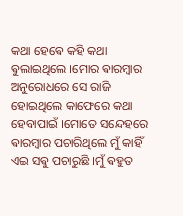କଥା ହେଵେ କହି କଥା ଵୁଲାଇଥିଲେ ।ମୋର ଵାରମ୍ବାର ଅନୁରୋଧରେ ସେ ରାଜି ହୋଇଥିଲେ କାଫେରେ କଥା ହେବାପାଇଁ ।ମୋତେ ସନ୍ଦେହରେ ଵାରମ୍ବାର ପଚାରିଥିଲେ ମୁଁ କାହିଁ ଏଇ ସଵୁ ପଚାରୁଛି ।ମୁଁ ଵହୁତ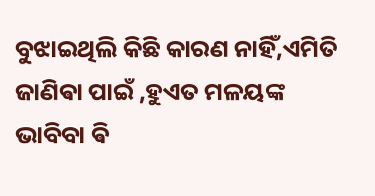ବୁଝାଇଥିଲି କିଛି କାରଣ ନାହିଁ,ଏମିତି ଜାଣିଵା ପାଇଁ ,ହୁଏତ ମଳୟଙ୍କ ଭାବିବା ଵି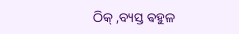ଠିକ୍ ,ବ୍ୟସ୍ତ ଵହୁଳ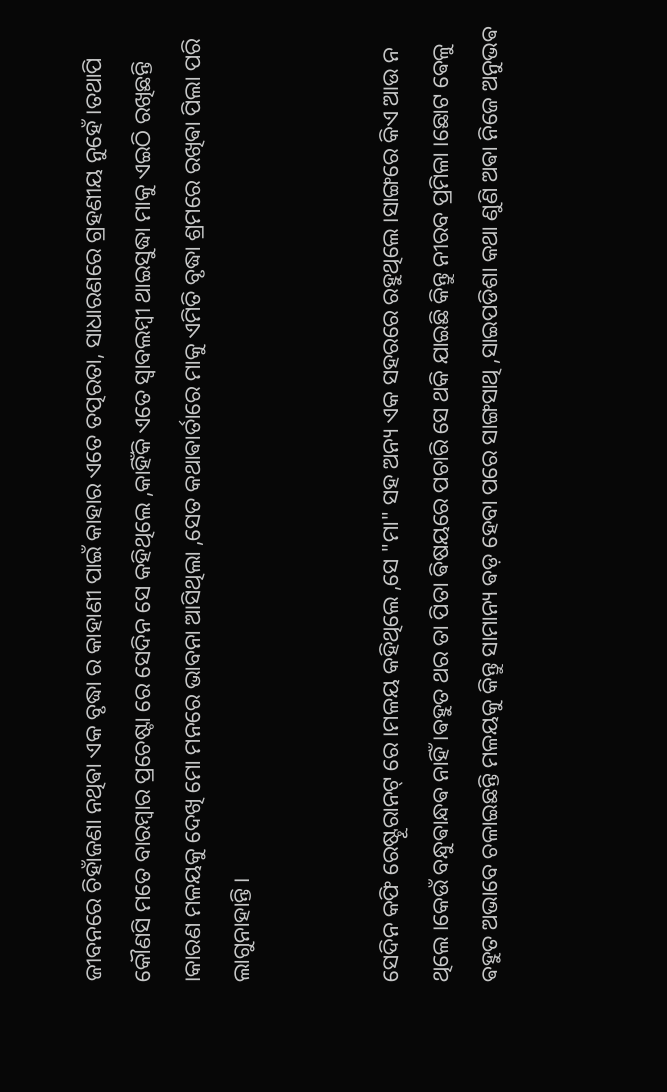ଜୀବନରେ ଚିହାଁଜଣା ନଥିଵା ଏକ ବୃଦ୍ଧା ର କାହାଣୀ ପାଇଁ କାହାର ଏତେ ତତ୍ପରତା, ସାଧାରଣରେ ଗ୍ରହଣୀୟ ନୁହେଁ ।ତଥାପି କୌଣସି ମତେ ବାରମ୍ବାର ପ୍ରଚେଷ୍ଟା ରେ ସେଦିନ ସେ କହିଥିଲେ ,କାହିଁକି ଏତେ ସ୍ୱାବଲମ୍ବୀ ଥାଇସୁଦ୍ଧା ମାକୁ ଏଇଠି ରଖିଛନ୍ତି ।କାରଣ ମଳୟକୁ ଦେଖି ମୋ ମନରେ ଭାବନା ଆସିଥିଲା ,ସେତ କଥାଵାର୍ତାରେ ମାକୁ ଏମିତି ବୃଦ୍ଧା ଶ୍ରମରେ ରଖିଵା ପିଲା ପରି ଲାଗୁନାହାନ୍ତି ।


ସେଦିନ କଫି ରେଷ୍ଟୂରାନଟ୍ ରେ ।ମଳୟ କହିଥିଲେ ,ସେ "ମା" ସହ ଅନ୍ୟ ଏକ ସହରରେ ରହୁଥିଲେ ।ସାଙ୍ଗରେ କିଏ ଆଉ ନ ଥିଲେ ।କେଉଁ ବନ୍ଧୁଵାନ୍ଧଵ ନାହିଁ ।ଵହୁତ ଥର ତା ପିତା ଵିଷୟରେ ପଚାରି ସେ ଥକି ଯାଇଛି କିନ୍ତୁ ନୀରବ ପ୍ରମିଳା ।ଛୋଟ ଵେଳୁ ଵହୁତ ଅଭାବେ ଚଳାଇଛନ୍ତି ମଳୟକୁ କିନ୍ତୁ ସାମାନ୍ୟ ଵଡ଼ ହେବା ପରେ ସାଙ୍ଗସାଥି ,ସାଇପଡିଶା କଥା ଣୁଣି ଅଵା ନିଜେ ଅନୁଭଵ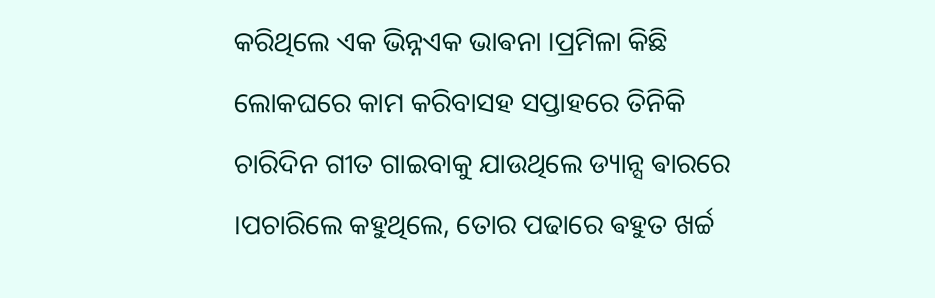କରିଥିଲେ ଏକ ଭିନ୍ନଏକ ଭାଵନା ।ପ୍ରମିଳା କିଛି ଲୋକଘରେ କାମ କରିବାସହ ସପ୍ତାହରେ ତିନିକି ଚାରିଦିନ ଗୀତ ଗାଇବାକୁ ଯାଉଥିଲେ ଡ୍ୟାନ୍ସ ଵାରରେ ।ପଚାରିଲେ କହୁଥିଲେ, ତୋର ପଢାରେ ଵହୁତ ଖର୍ଚ୍ଚ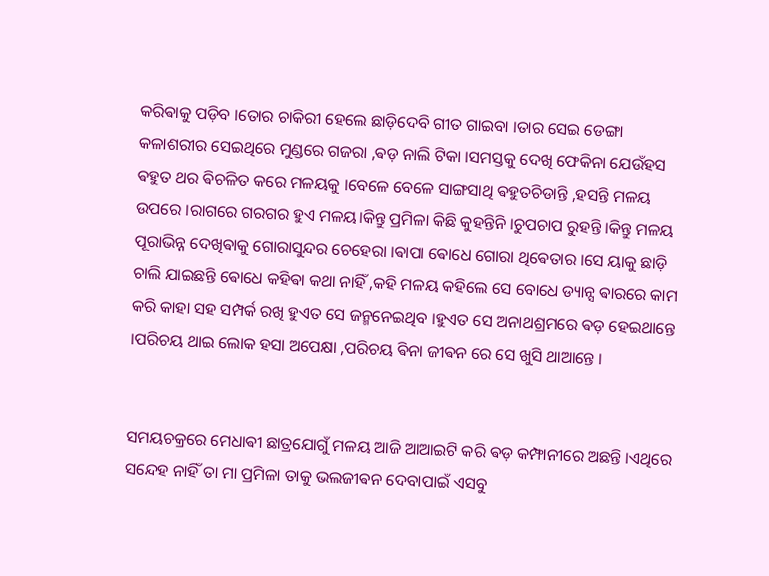କରିଵାକୁ ପଡ଼ିବ ।ତୋର ଚାକିରୀ ହେଲେ ଛାଡ଼ିଦେବି ଗୀତ ଗାଇବା ।ତାର ସେଇ ଡେଙ୍ଗା କଳାଶରୀର ସେଇଥିରେ ମୁଣ୍ଡରେ ଗଜରା ,ଵଡ଼ ନାଲି ଟିକା ।ସମସ୍ତକୁ ଦେଖି ଫେକିନା ଯେଉଁହସ ଵହୁତ ଥର ଵିଚଳିତ କରେ ମଳୟକୁ ।ବେଳେ ବେଳେ ସାଙ୍ଗସାଥି ଵହୁତଚିଡାନ୍ତି ,ହସନ୍ତି ମଳୟ ଉପରେ ।ରାଗରେ ଗରଗର ହୁଏ ମଳୟ।କିନ୍ତୁ ପ୍ରମିଳା କିଛି କୁହନ୍ତିନି ।ଚୁପଚାପ ରୁହନ୍ତି ।କିନ୍ତୁ ମଳୟ ପୂରାଭିନ୍ନ ଦେଖିଵାକୁ ଗୋରାସୁନ୍ଦର ଚେହେରା ।ଵାପା ଵୋଧେ ଗୋରା ଥିଵେତାର ।ସେ ୟାକୁ ଛାଡ଼ି ଚାଲି ଯାଇଛନ୍ତି ଵୋଧେ କହିଵା କଥା ନାହିଁ ,କହି ମଳୟ କହିଲେ ସେ ବୋଧେ ଡ୍ୟାନ୍ସ ଵାରରେ କାମ କରି କାହା ସହ ସମ୍ପର୍କ ରଖି ହୁଏତ ସେ ଜନ୍ମନେଇଥିବ ।ହୁଏତ ସେ ଅନାଥଶ୍ରମରେ ଵଡ଼ ହେଇଥାନ୍ତେ ।ପରିଚୟ ଥାଇ ଲୋକ ହସା ଅପେକ୍ଷା ,ପରିଚୟ ଵିନା ଜୀଵନ ରେ ସେ ଖୁସି ଥାଆନ୍ତେ ।


ସମୟଚକ୍ରରେ ମେଧାଵୀ ଛାତ୍ରଯୋଗୁଁ ମଳୟ ଆଜି ଆଆଇଟି କରି ଵଡ଼ କମ୍ଫାନୀରେ ଅଛନ୍ତି ।ଏଥିରେ ସନ୍ଦେହ ନାହିଁ ତା ମା ପ୍ରମିଳା ତାକୁ ଭଲଜୀଵନ ଦେବାପାଇଁ ଏସବୁ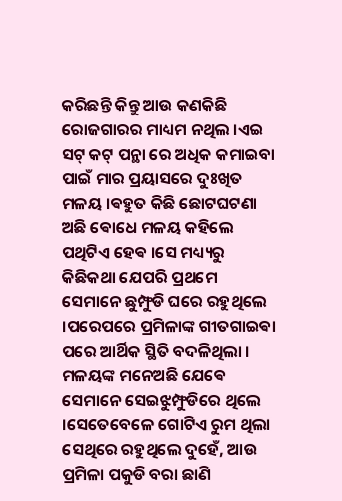କରିଛନ୍ତି କିନ୍ତୁ ଆଉ କଣକିଛି ରୋଜଗାରର ମାଧ୍ୟମ ନଥିଲ ।ଏଇ ସଟ୍ କଟ୍ ପନ୍ଥା ରେ ଅଧିକ କମାଇବା ପାଇଁ ମାର ପ୍ରୟାସରେ ଦୁଃଖିତ ମଳୟ ।ଵହୁତ କିଛି ଛୋଟଘଟଣା ଅଛି ଵୋଧେ ମଳୟ କହିଲେ ପଥିଟିଏ ହେଵ ।ସେ ମଧ୍ୟ୍ୟରୁ କିଛିକଥା ଯେପରି ପ୍ରଥମେ ସେମାନେ ଛୁମ୍ଫୁଡି ଘରେ ରହୁଥିଲେ ।ପରେପରେ ପ୍ରମିଳାଙ୍କ ଗୀତଗାଇଵା ପରେ ଆର୍ଥିକ ସ୍ଥିତି ବଦଳିଥିଲା । ମଳୟଙ୍କ ମନେଅଛି ଯେଵେ ସେମାନେ ସେଇଝୁମ୍ଫୁଡିରେ ଥିଲେ ।ସେତେବେଳେ ଗୋଟିଏ ରୁମ ଥିଲା ସେଥିରେ ରହୁଥିଲେ ଦୁହେଁ, ଆଉ ପ୍ରମିଳା ପକୁଡି ବରା ଛାଣି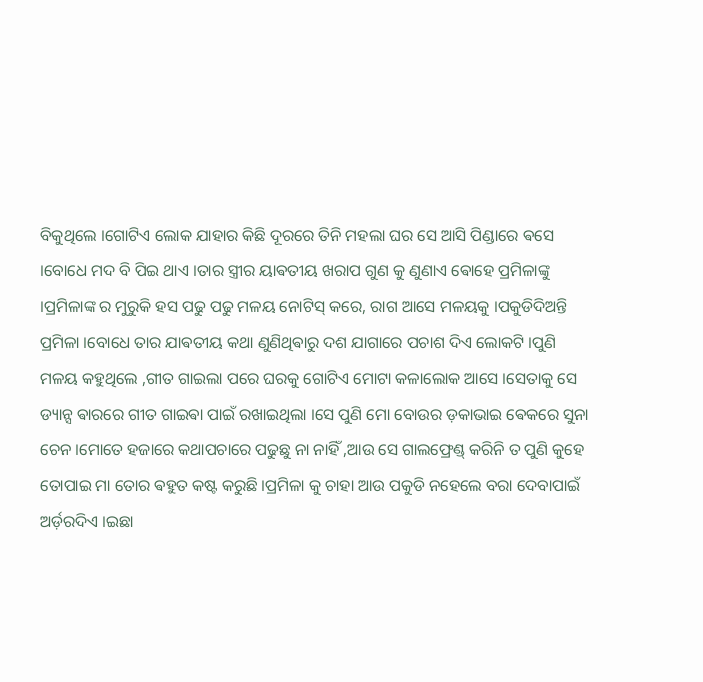ବିକୁଥିଲେ ।ଗୋଟିଏ ଲୋକ ଯାହାର କିଛି ଦୂରରେ ତିନି ମହଲା ଘର ସେ ଆସି ପିଣ୍ଡାରେ ଵସେ ।ବୋଧେ ମଦ ବି ପିଇ ଥାଏ ।ତାର ସ୍ତ୍ରୀର ୟାଵତୀୟ ଖରାପ ଗୁଣ କୁ ଣୁଣାଏ ଵୋହେ ପ୍ରମିଳାଙ୍କୁ ।ପ୍ରମିଳାଙ୍କ ର ମୁରୁକି ହସ ପଢୁ ପଢୁ ମଳୟ ନୋଟିସ୍ କରେ, ରାଗ ଆସେ ମଳୟକୁ ।ପକୁଡିଦିଅନ୍ତି ପ୍ରମିଳା ।ବୋଧେ ତାର ଯାଵତୀୟ କଥା ଣୁଣିଥିଵାରୁ ଦଶ ଯାଗାରେ ପଚାଶ ଦିଏ ଲୋକଟି ।ପୁଣି ମଳୟ କହୁଥିଲେ ,ଗୀତ ଗାଇଲା ପରେ ଘରକୁ ଗୋଟିଏ ମୋଟା କଳାଲୋକ ଆସେ ।ସେତାକୁ ସେ ଡ୍ୟାନ୍ସ ଵାରରେ ଗୀତ ଗାଇଵା ପାଇଁ ରଖାଇଥିଲା ।ସେ ପୁଣି ମୋ ବୋଉର ଡ଼କାଭାଇ ଵେକରେ ସୁନା ଚେନ ।ମୋତେ ହଜାରେ କଥାପଚାରେ ପଢୁଛୁ ନା ନାହିଁ ,ଆଉ ସେ ଗାଲଫ୍ରେଣ୍ଡ୍ କରିନି ତ ପୁଣି କୁହେ ତୋପାଇ ମା ତୋର ଵହୁତ କଷ୍ଟ କରୁଛି ।ପ୍ରମିଳା କୁ ଚାହା ଆଉ ପକୁଡି ନହେଲେ ବରା ଦେବାପାଇଁ ଅର୍ଡ଼ରଦିଏ ।ଇଛା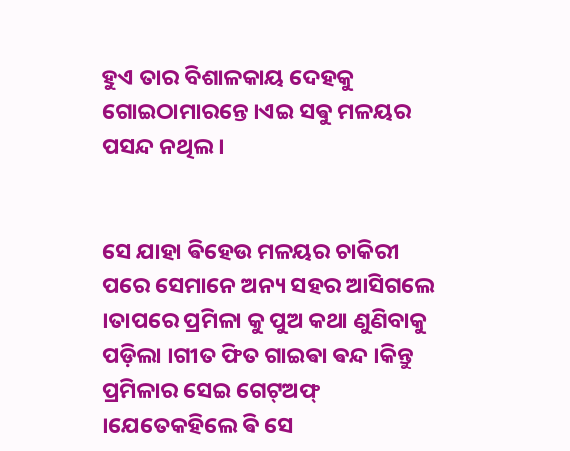ହୁଏ ତାର ବିଶାଳକାୟ ଦେହକୁ ଗୋଇଠାମାରନ୍ତେ ।ଏଇ ସଵୁ ମଳୟର ପସନ୍ଦ ନଥିଲ ।


ସେ ଯାହା ଵିହେଉ ମଳୟର ଚାକିରୀ ପରେ ସେମାନେ ଅନ୍ୟ ସହର ଆସିଗଲେ ।ତାପରେ ପ୍ରମିଳା କୁ ପୁଅ କଥା ଣୁଣିବାକୁ ପଡ଼ିଲା ।ଗୀତ ଫିତ ଗାଇଵା ଵନ୍ଦ ।କିନ୍ତୁ ପ୍ରମିଳାର ସେଇ ଗେଟ୍ଅଫ୍ ।ଯେତେକହିଲେ ଵି ସେ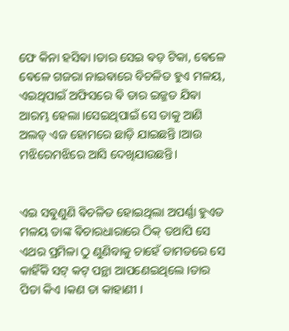ଫେ କିନା ହସିଵା ।ତାର ସେଇ ଵଡ଼ ଟିକା, ଵେଳେ ଵେଳେ ଗଜରା ନାଇଵାରେ ବିଚଳିତ ହୁଏ ମଳୟ, ଏଇଥିପାଇଁ ଅଫିସରେ ଵି ତାର ଇଜ୍ଜତ ଯିଵା ଆରମ୍ଭ ହେଲା ।ସେଇଥିପାଇଁ ସେ ତାକୁ ଆଣି ଅଲଡ୍ ଏଜ ହୋମରେ ଛାଡ଼ି ଯାଇଛନ୍ତି ।ଆଉ ମଝିରେମଝିରେ ଆସି ଦେଖିଯାଉଛନ୍ତି।


ଏଇ ସଵୁଣୁଣି ଵିଚଳିତ ହୋଇଥିଲା ଅପର୍ଣ୍ଣା ହୁଏତ ମଳୟ ତାଙ୍କ ଵିଚାରଧାରାରେ ଠିକ୍ ତଥାପି ସେ ଏଥର ପ୍ରମିଳା ଠୁ ଣୁଣିବାକୁ ଚାହେଁ ତାମତରେ ସେ କାହିଁକି ସଟ୍ କଟ୍ ପନ୍ଥା ଆପଣେଇଥିଲେ ।ତାର ପିତା କିଏ ।କଣ ତା କାହାଣୀ ।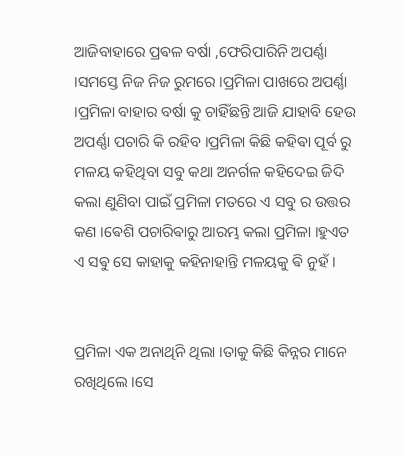ଆଜିବାହାରେ ପ୍ରଵଳ ବର୍ଷା ,ଫେରିପାରିନି ଅପର୍ଣ୍ଣା ।ସମସ୍ତେ ନିଜ ନିଜ ରୁମରେ ।ପ୍ରମିଳା ପାଖରେ ଅପର୍ଣ୍ଣା ।ପ୍ରମିଳା ବାହାର ବର୍ଷା କୁ ଚାହିଁଛନ୍ତି ଆଜି ଯାହାବି ହେଉ ଅପର୍ଣ୍ଣା ପଚାରି କି ରହିବ ।ପ୍ରମିଳା କିଛି କହିଵା ପୂର୍ବ ରୁ ମଳୟ କହିଥିବା ସବୁ କଥା ଅନର୍ଗଳ କହିଦେଇ ଜିଦି କଲା ଣୁଣିବା ପାଇଁ ପ୍ରମିଳା ମତରେ ଏ ସବୁ ର ଉତ୍ତର କଣ ।ଵେଶି ପଚାରିଵାରୁ ଆରମ୍ଭ କଲା ପ୍ରମିଳା ।ହୁଏତ ଏ ସଵୁ ସେ କାହାକୁ କହିନାହାନ୍ତି ମଳୟକୁ ଵି ନୁହଁ ।


ପ୍ରମିଳା ଏକ ଅନାଥିନି ଥିଲା ।ତାକୁ କିଛି କିନ୍ନର ମାନେ ରଖିଥିଲେ ।ସେ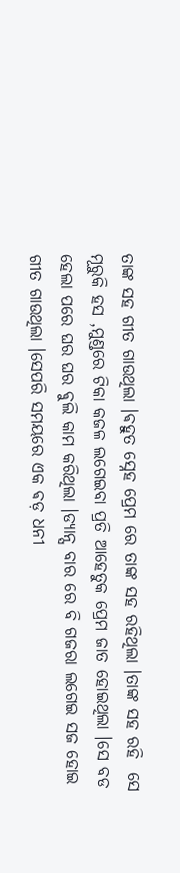ତାଙ୍କ ସହ ଗୀତ ଗାଉଥିଲା ।ଵହୁତ ସ୍ନେହ ପ୍ରେମ ରେ ତାଙ୍କ ସହ ରହିଥିଲା ।ତାଙ୍କ ସହ ରହି  ସେ ମୂରୁକି ହସ ,ମୁଣ୍ଡରେ ଟିକା କଜଳ ଲଗେଇବା ପ୍ରତି ଆହେତୁକ ପ୍ରେମ ଜାତ ହୋଇଥିଲା ।ସେ ବଡ ହେଲା ପରେ ଘର ଘର ଵୁଲି କାମ କରିଥିଲା ।ଡ୍ୟାନ୍ସ ବାର ରେ ବି ଗଜରା ଲଗେଇ ସଜ ହୋଇ ଗୀତ ଗାଉଥିଲା ।ସେପରି ସମୟରେ ଏକ ଵଡ଼ ଧନୀ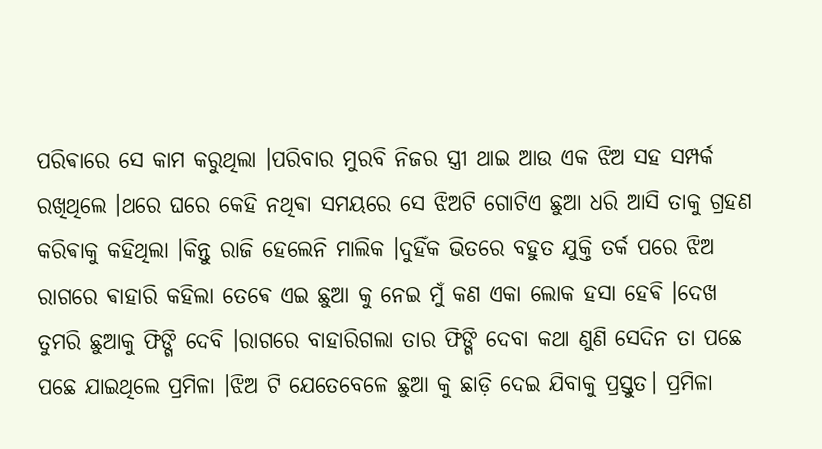ପରିଵାରେ ସେ କାମ କରୁଥିଲା ।ପରିବାର ମୁରବି ନିଜର ସ୍ତ୍ରୀ ଥାଇ ଆଉ ଏକ ଝିଅ ସହ ସମ୍ପର୍କ ରଖିଥିଲେ ।ଥରେ ଘରେ କେହି ନଥିଵା ସମୟରେ ସେ ଝିଅଟି ଗୋଟିଏ ଛୁଆ ଧରି ଆସି ତାକୁ ଗ୍ରହଣ କରିଵାକୁ କହିଥିଲା ।କିନ୍ତୁ ରାଜି ହେଲେନି ମାଲିକ ।ଦୁହିଁକ ଭିତରେ ବହୁତ ଯୁକ୍ତି ତର୍କ ପରେ ଝିଅ ରାଗରେ ଵାହାରି କହିଲା ତେଵେ ଏଇ ଛୁଆ କୁ ନେଇ ମୁଁ କଣ ଏକା ଲୋକ ହସା ହେଵି ।ଦେଖ ତୁମରି ଛୁଆକୁ ଫିଙ୍ଗି ଦେବି ।ରାଗରେ ବାହାରିଗଲା ତାର ଫିଙ୍ଗି ଦେବା କଥା ଣୁଣି ସେଦିନ ତା ପଛେ ପଛେ ଯାଇଥିଲେ ପ୍ରମିଳା ।ଝିଅ ଟି ଯେତେବେଳେ ଛୁଆ କୁ ଛାଡ଼ି ଦେଇ ଯିବାକୁ ପ୍ରସ୍ତୁତ। ପ୍ରମିଳା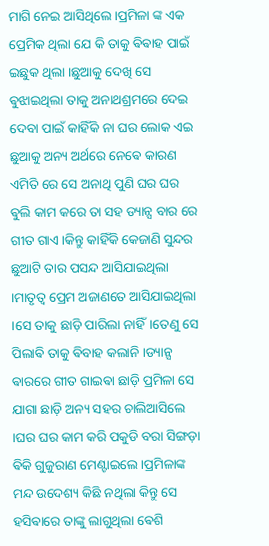ମାଗି ନେଇ ଆସିଥିଲେ ।ପ୍ରମିଳା ଙ୍କ ଏକ ପ୍ରେମିକ ଥିଲା ଯେ କି ତାକୁ ଵିଵାହ ପାଇଁ ଇଛୁକ ଥିଲା ।ଛୁଆକୁ ଦେଖି ସେ ଵୁଝାଇଥିଲା ତାକୁ ଅନାଥଶ୍ରମରେ ଦେଇ ଦେବା ପାଇଁ କାହିଁକି ନା ଘର ଲୋକ ଏଇ ଛୁଆକୁ ଅନ୍ୟ ଅର୍ଥରେ ନେଵେ କାରଣ ଏମିତି ରେ ସେ ଅନାଥି ପୁଣି ଘର ଘର ଵୁଲି କାମ କରେ ତା ସହ ଡ୍ୟାନ୍ସ ବାର ରେ ଗୀତ ଗାଏ ।କିନ୍ତୁ କାହିଁକି କେଜାଣି ସୁନ୍ଦର ଛୁଆଟି ତାର ପସନ୍ଦ ଆସିଯାଇଥିଲା ।ମାତୃତ୍ୱ ପ୍ରେମ ଅଜାଣତେ ଆସିଯାଇଥିଲା ।ସେ ତାକୁ ଛାଡ଼ି ପାରିଲା ନାହିଁ।ତେଣୁ ସେ ପିଲାଵି ତାକୁ ଵିବାହ କଲାନି ।ଡ୍ୟାନ୍ସ ଵାରରେ ଗୀତ ଗାଇଵା ଛାଡ଼ି ପ୍ରମିଳା ସେ ଯାଗା ଛାଡ଼ି ଅନ୍ୟ ସହର ଚାଲିଆସିଲେ ।ଘର ଘର କାମ କରି ପକୁଡି ବରା ସିଙ୍ଗଡ଼ା ଵିକି ଗୁଜୁରାଣ ମେଣ୍ଟାଇଲେ ।ପ୍ରମିଳାଙ୍କ  ମନ୍ଦ ଉଦେଶ୍ୟ କିଛି ନଥିଲା କିନ୍ତୁ ସେ ହସିଵାରେ ତାଙ୍କୁ ଲାଗୁଥିଲା ଵେଶି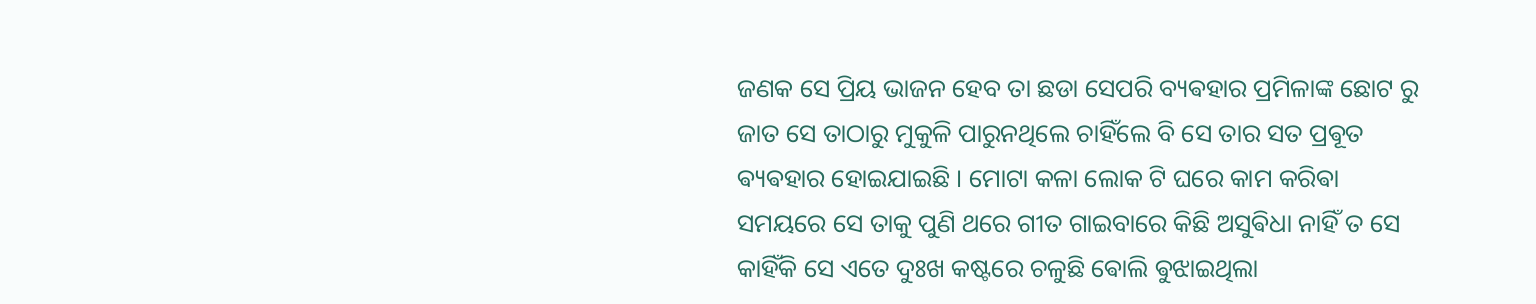ଜଣକ ସେ ପ୍ରିୟ ଭାଜନ ହେବ ତା ଛଡା ସେପରି ବ୍ୟଵହାର ପ୍ରମିଳାଙ୍କ ଛୋଟ ରୁ ଜାତ ସେ ତାଠାରୁ ମୁକୁଳି ପାରୁନଥିଲେ ଚାହିଁଲେ ବି ସେ ତାର ସତ ପ୍ରଵୂତ ଵ୍ୟଵହାର ହୋଇଯାଇଛି । ମୋଟା କଳା ଲୋକ ଟି ଘରେ କାମ କରିଵା ସମୟରେ ସେ ତାକୁ ପୁଣି ଥରେ ଗୀତ ଗାଇବାରେ କିଛି ଅସୁଵିଧା ନାହିଁ ତ ସେ କାହିଁକି ସେ ଏତେ ଦୁଃଖ କଷ୍ଟରେ ଚଳୁଛି ଵୋଲି ଵୁଝାଇଥିଲା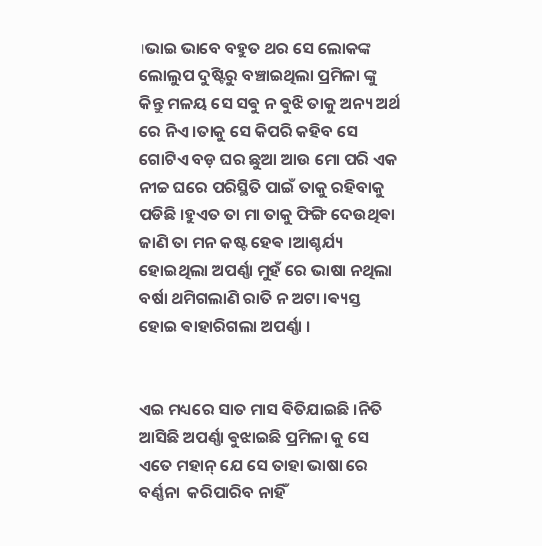।ଭାଇ ଭାବେ ବହୁତ ଥର ସେ ଲୋକଙ୍କ ଲୋଲୁପ ଦୁଷ୍ଟିରୁ ବଞ୍ଚାଇଥିଲା ପ୍ରମିଳା ଙ୍କୁ କିନ୍ତୁ ମଳୟ ସେ ସଵୁ ନ ଵୁଝି ତାକୁ ଅନ୍ୟ ଅର୍ଥ ରେ ନିଏ ।ତାକୁ ସେ କିପରି କହିବ ସେ ଗୋଟିଏ ବଡ଼ ଘର ଛୁଆ ଆଉ ମୋ ପରି ଏକ ନୀଚ୍ଚ ଘରେ ପରିସ୍ଥିତି ପାଇଁ ତାକୁ ରହିବାକୁ ପଡିଛି ।ହୁଏତ ତା ମା ତାକୁ ଫିଙ୍ଗି ଦେଉଥିଵା ଜାଣି ତା ମନ କଷ୍ଟ ହେଵ ।ଆଶ୍ଚର୍ଯ୍ୟ ହୋଇଥିଲା ଅପର୍ଣ୍ଣା ମୁହଁ ରେ ଭାଷା ନଥିଲା ବର୍ଷା ଥମିଗଲାଣି ରାତି ନ ଅଟା ।ଵ୍ୟସ୍ତ ହୋଇ ଵାହାରିଗଲା ଅପର୍ଣ୍ଣା ।


ଏଇ ମଧ୍ୟରେ ସାତ ମାସ ଵିତିଯାଇଛି ।ନିତି ଆସିଛି ଅପର୍ଣ୍ଣା ଵୁଝାଇଛି ପ୍ରମିଳା କୁ ସେ ଏତେ ମହାନ୍ ଯେ ସେ ତାହା ଭାଷା ରେ ବର୍ଣ୍ଣନା  କରିପାରିବ ନାହିଁ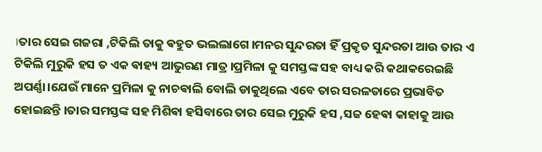।ତାର ସେଇ ଗଜରା ,ଟିକିଲି ତାକୁ ଵହୁତ ଭଲଲାଗେ ।ମନର ସୁନ୍ଦରତା ହିଁ ପ୍ରକୃତ ସୁନ୍ଦରତା ଆଉ ତାର ଏ ଟିକିଲି ମୁରୁକି ହସ ତ ଏକ ଵାହ୍ୟ ଆଭୁରଣ ମାତ୍ର ।ପ୍ରମିଳା କୁ ସମସ୍ତଙ୍କ ସହ ବାଧ୍ୟ କରି କଥାକରେଇଛି ଅପର୍ଣ୍ଣା।ଯେଉଁ ମାନେ ପ୍ରମିଳା କୁ ନାଚଵାଲି ବୋଲି ଡାକୁଥିଲେ ଏବେ ତାର ସରଳତାରେ ପ୍ରଭାବିତ ହୋଇଛନ୍ତି ।ତାର ସମସ୍ତଙ୍କ ସହ ମିଶିଵା ହସିବାରେ ତାର ସେଇ ମୁରୁକି ହସ ,ସଜ ହେଵା କାହାକୁ ଆଉ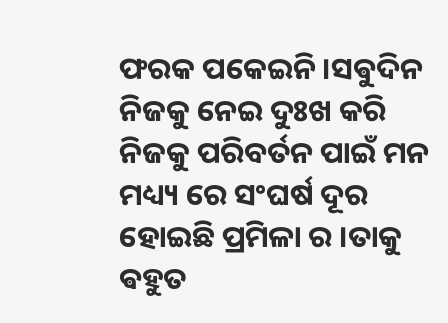ଫରକ ପକେଇନି ।ସଵୁଦିନ ନିଜକୁ ନେଇ ଦୁଃଖ କରି ନିଜକୁ ପରିବର୍ତନ ପାଇଁ ମନ ମଧ୍ୟ୍ୟ ରେ ସଂଘର୍ଷ ଦୂର ହୋଇଛି ପ୍ରମିଳା ର ।ତାକୁ ଵହୁତ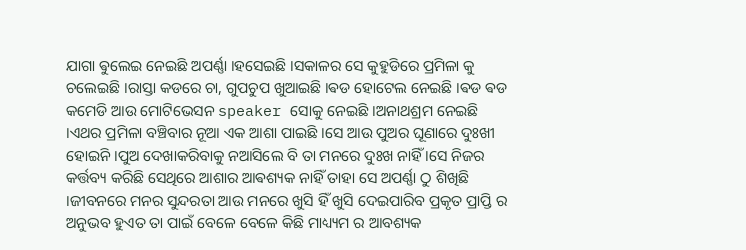ଯାଗା ଵୁଲେଇ ନେଇଛି ଅପର୍ଣ୍ଣା ।ହସେଇଛି ।ସକାଳର ସେ କୁହୁଡିରେ ପ୍ରମିଳା କୁ ଚଲେଇଛି ।ରାସ୍ତା କଡରେ ଚା, ଗୁପଚୁପ ଖୁଆଇଛି ।ଵଡ ହୋଟେଲ ନେଇଛି ।ଵଡ ଵଡ କମେଡି ଆଉ ମୋଟିଭେସନ speaker ସୋକୁ ନେଇଛି ।ଅନାଥଶ୍ରମ ନେଇଛି ।ଏଥର ପ୍ରମିଳା ବଞ୍ଚିବାର ନୂଆ ଏକ ଆଶା ପାଇଛି ।ସେ ଆଉ ପୁଅର ଘୂଣାରେ ଦୁଃଖୀ ହୋଇନି ।ପୁଅ ଦେଖାକରିବାକୁ ନଆସିଲେ ବି ତା ମନରେ ଦୁଃଖ ନାହିଁ ।ସେ ନିଜର କର୍ତ୍ତବ୍ୟ କରିଛି ସେଥିରେ ଆଶାର ଆଵଶ୍ୟକ ନାହିଁ ତାହା ସେ ଅପର୍ଣ୍ଣା ଠୁ ଶିଖିଛି ।ଜୀବନରେ ମନର ସୁନ୍ଦରତା ଆଉ ମନରେ ଖୁସି ହିଁ ଖୁସି ଦେଇପାରିବ ପ୍ରକୃତ ପ୍ରାପ୍ତି ର ଅନୁଭବ ହୁଏତ ତା ପାଇଁ ବେଳେ ବେଳେ କିଛି ମାଧ୍ୟ୍ୟମ ର ଆବଶ୍ୟକ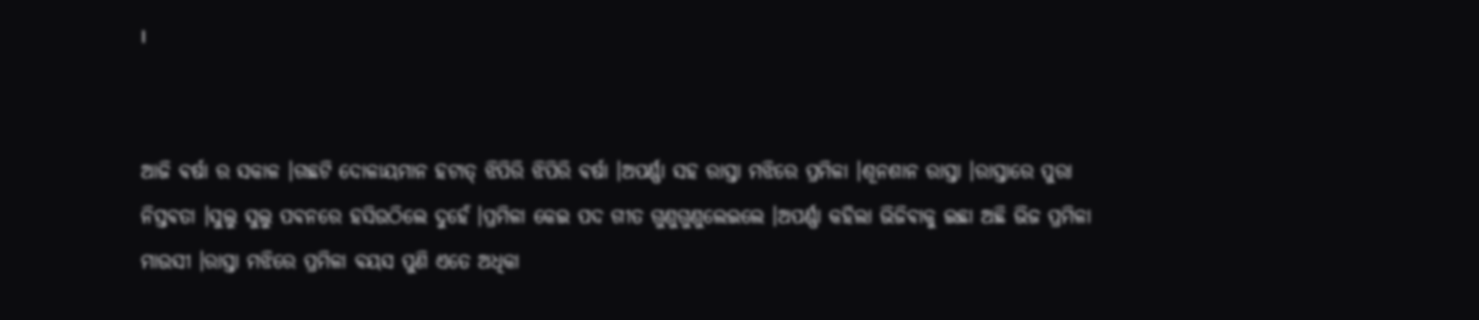।


ଆଜି ଵର୍ଷା ର ସକାଳ ।ଗଛଟି ଦୋଳାୟମାନ ହଟାତ୍ ଝିପିରି ଝିପିରି ଵର୍ଷା ।ଅପର୍ଣ୍ଣା ସହ ରାସ୍ତା ମଝିରେ ପ୍ରମିଳା ।ଶୂନଶାନ ରାସ୍ତା ।ରାସ୍ତାରେ ପୁରା ନିସ୍ତଵତା ।ସୁଲୁ ସୁଲୁ ପଵନରେ ହସିଉଠିଲେ ଦୁହେଁ ।ପ୍ରମିଳା କେଇ ପଦ ଗୀତ ଗୁଣୁଗୁଣୁଲେଇଲେ ।ଅପର୍ଣ୍ଣା କହିଲା ଭିଜିଵାକୁ ଇଛା ଅଛି ଭିଜ ପ୍ରମିଳା ମାଉସୀ ।ରାସ୍ତା ମଝିରେ ପ୍ରମିଳା ଵୟସ ପୁଣି ଏତେ ଅଧିକା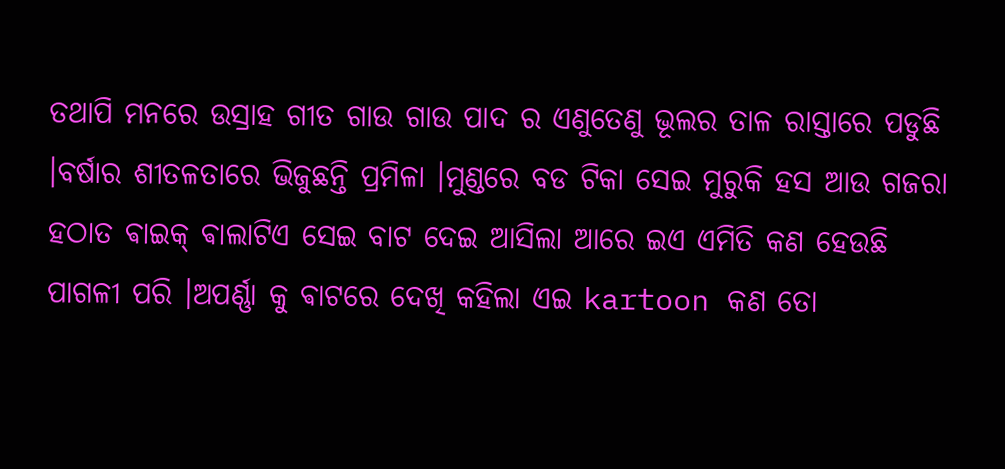ତଥାପି ମନରେ ଉସ୍ରାହ ଗୀତ ଗାଉ ଗାଉ ପାଦ ର ଏଣୁତେଣୁ ଭୂଲର ତାଳ ରାସ୍ତାରେ ପଡୁଛି ।ବର୍ଷାର ଶୀତଳତାରେ ଭିଜୁଛନ୍ତି ପ୍ରମିଳା ।ମୁଣ୍ଡରେ ବଡ ଟିକା ସେଇ ମୁରୁକି ହସ ଆଉ ଗଜରା ହଠାତ ଵାଇକ୍ ଵାଲାଟିଏ ସେଇ ବାଟ ଦେଇ ଆସିଲା ଆରେ ଇଏ ଏମିତି କଣ ହେଉଛି ପାଗଳୀ ପରି ।ଅପର୍ଣ୍ଣା କୁ ଵାଟରେ ଦେଖି କହିଲା ଏଇ kartoon କଣ ତୋ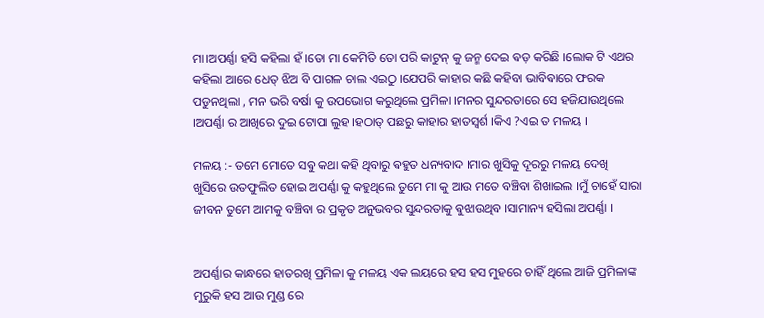ମା।ଅପର୍ଣ୍ଣା ହସି କହିଲା ହଁ ।ତୋ ମା କେମିତି ତୋ ପରି କାଟୁନ୍ କୁ ଜନ୍ମ ଦେଇ ଵଡ଼ କରିଛି ।ଲୋକ ଟି ଏଥର କହିଲା ଆରେ ଧେତ୍ ଝିଅ ବି ପାଗଳ ଚାଲ ଏଇଠୁ ।ଯେପରି କାହାର କଛି କହିବା ଭାବିଵାରେ ଫରକ ପଡୁନଥିଲା , ମନ ଭରି ବର୍ଷା କୁ ଉପଭୋଗ କରୁଥିଲେ ପ୍ରମିଳା ।ମନର ସୁନ୍ଦରତାରେ ସେ ହଜିଯାଉଥିଲେ ।ଅପର୍ଣ୍ଣା ର ଆଖିରେ ଦୁଇ ଟୋପା ଲୁହ ।ହଠାତ୍ ପଛରୁ କାହାର ହାତସ୍ବର୍ଶ ।କିଏ ?ଏଇ ତ ମଳୟ ।

ମଳୟ :- ତମେ ମୋତେ ସଵୁ କଥା କହି ଥିବାରୁ ଵହୁତ ଧନ୍ୟବାଦ ।ମାର ଖୁସିକୁ ଦୂରରୁ ମଳୟ ଦେଖି ଖୁସିରେ ଉତଫୁଲିତ ହୋଇ ଅପର୍ଣ୍ଣା କୁ କହୁଥିଲେ ତୁମେ ମା କୁ ଆଉ ମତେ ବଞ୍ଚିବା ଶିଖାଇଲ ।ମୁଁ ଚାହେଁ ସାରା ଜୀବନ ତୁମେ ଆମକୁ ବଞ୍ଚିବା ର ପ୍ରକୃତ ଅନୁଭବର ସୁନ୍ଦରତାକୁ ଵୁଝାଉଥିବ ।ସାମାନ୍ୟ ହସିଲା ଅପର୍ଣ୍ଣା ।


ଅପର୍ଣ୍ଣାର କାନ୍ଧରେ ହାତରଖି ପ୍ରମିଳା କୁ ମଳୟ ଏକ ଲୟରେ ହସ ହସ ମୁହରେ ଚାହିଁ ଥିଲେ ଆଜି ପ୍ରମିଳାଙ୍କ ମୁରୁକି ହସ ଆଉ ମୁଣ୍ଡ ରେ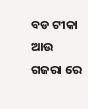ବଡ ଟୀକା ଆଉ ଗଜରା ରେ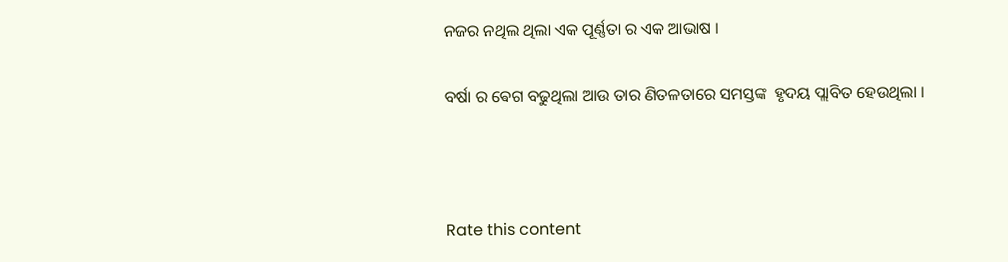ନଜର ନଥିଲ ଥିଲା ଏକ ପୂର୍ଣ୍ଣତା ର ଏକ ଆଭାଷ ।

ବର୍ଷା ର ଵେଗ ବଢୁଥିଲା ଆଉ ତାର ଣିତଳତାରେ ସମସ୍ତଙ୍କ  ହୃଦୟ ପ୍ଲାବିତ ହେଉଥିଲା ।



Rate this content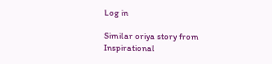Log in

Similar oriya story from Inspirational